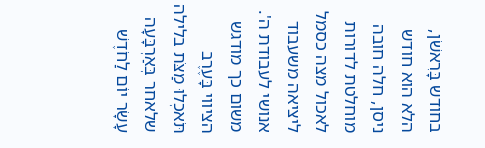בחודש בָּרִאשֹׁן, הלא הוא חודש ניסן, חלה חובה מוחלטת לדורות לאכול מצה כסמל ליציאה משעבוד אנושי לעבודת ה'. משום כך מודגש הציווי בָּעֶרֶב תֹּאכְלוּ מַצֹּת בלילה שלאחר בְּאַרְבָּעָה עָשָׂר יוֹם לַחֹדֶשׁ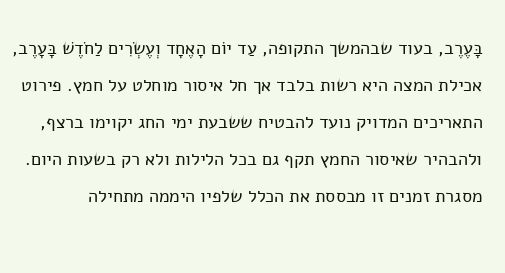בָּעֶרֶב, בעוד שבהמשך התקופה, עַד יוֹם הָאֶחָד וְעֶשְׂרִים לַחֹדֶשׁ בָּעָרֶב, אכילת המצה היא רשות בלבד אך חל איסור מוחלט על חמץ. פירוט התאריכים המדויק נועד להבטיח ששבעת ימי החג יקוימו ברצף, ולהבהיר שאיסור החמץ תקף גם בכל הלילות ולא רק בשעות היום. מסגרת זמנים זו מבססת את הכלל שלפיו היממה מתחילה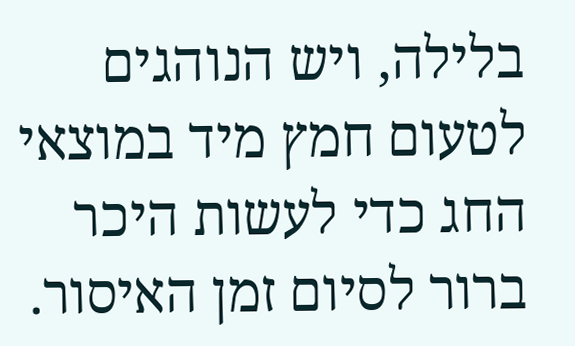בלילה, ויש הנוהגים לטעום חמץ מיד במוצאי החג כדי לעשות היכר ברור לסיום זמן האיסור.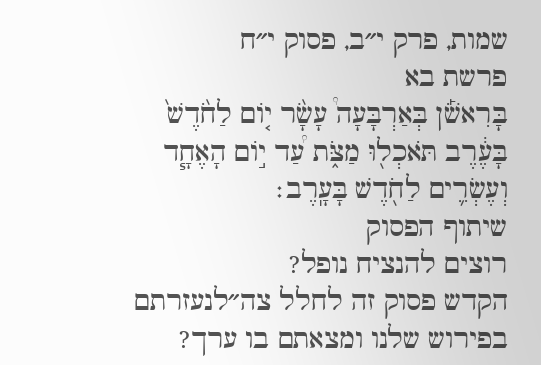שמות, פרק י״ב, פסוק י״ח
פרשת בא
בָּרִאשֹׁ֡ן בְּאַרְבָּעָה֩ עָשָׂ֨ר י֤וֹם לַחֹ֙דֶשׁ֙ בָּעֶ֔רֶב תֹּאכְל֖וּ מַצֹּ֑ת עַ֠ד י֣וֹם הָאֶחָ֧ד וְעֶשְׂרִ֛ים לַחֹ֖דֶשׁ בָּעָֽרֶב׃
שיתוף הפסוק
רוצים להנציח נופל?
הקדש פסוק זה לחלל צה״לנעזרתם בפירוש שלנו ומצאתם בו ערך?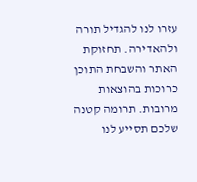עזרו לנו להגדיל תורה ולהאדירה. תחזוקת האתר והשבחת התוכן כרוכות בהוצאות מרובות. תרומה קטנה שלכם תסייע לנו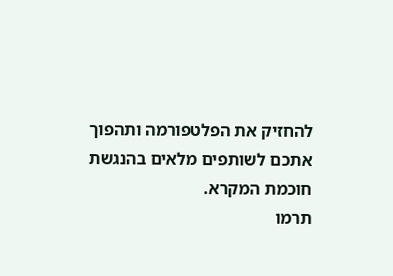להחזיק את הפלטפורמה ותהפוך אתכם לשותפים מלאים בהנגשת חוכמת המקרא.
תרמו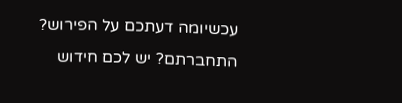עכשיומה דעתכם על הפירוש?
התחברתם? יש לכם חידוש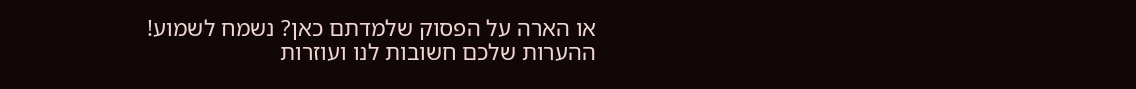או הארה על הפסוק שלמדתם כאן? נשמח לשמוע!
ההערות שלכם חשובות לנו ועוזרות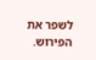לשפר את הפירוש.